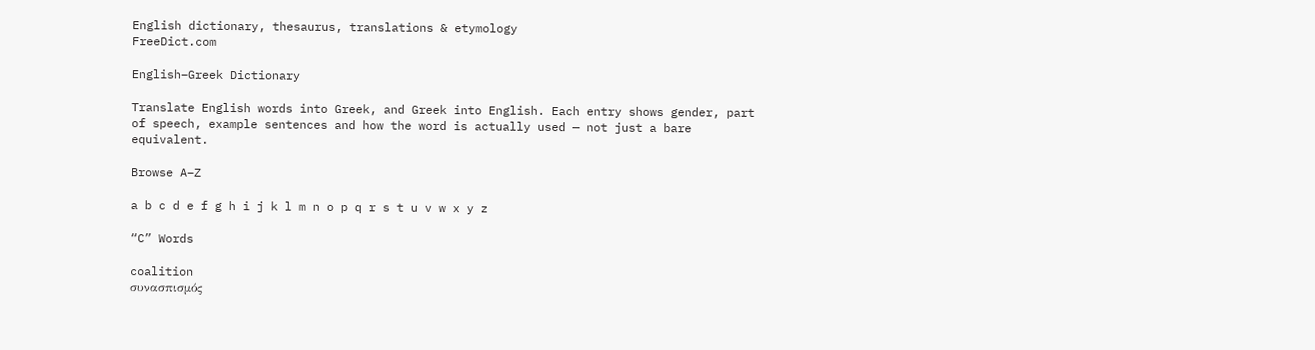English dictionary, thesaurus, translations & etymology
FreeDict.com

English–Greek Dictionary

Translate English words into Greek, and Greek into English. Each entry shows gender, part of speech, example sentences and how the word is actually used — not just a bare equivalent.

Browse A–Z

a b c d e f g h i j k l m n o p q r s t u v w x y z

“C” Words

coalition
συνασπισμός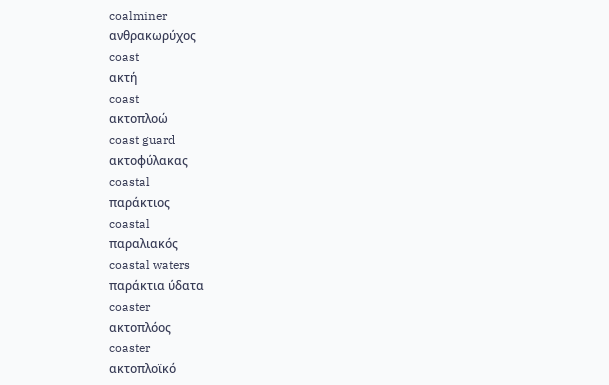coalminer
ανθρακωρύχος
coast
ακτή
coast
ακτοπλοώ
coast guard
ακτοφύλακας
coastal
παράκτιος
coastal
παραλιακός
coastal waters
παράκτια ύδατα
coaster
ακτοπλόος
coaster
ακτοπλοϊκό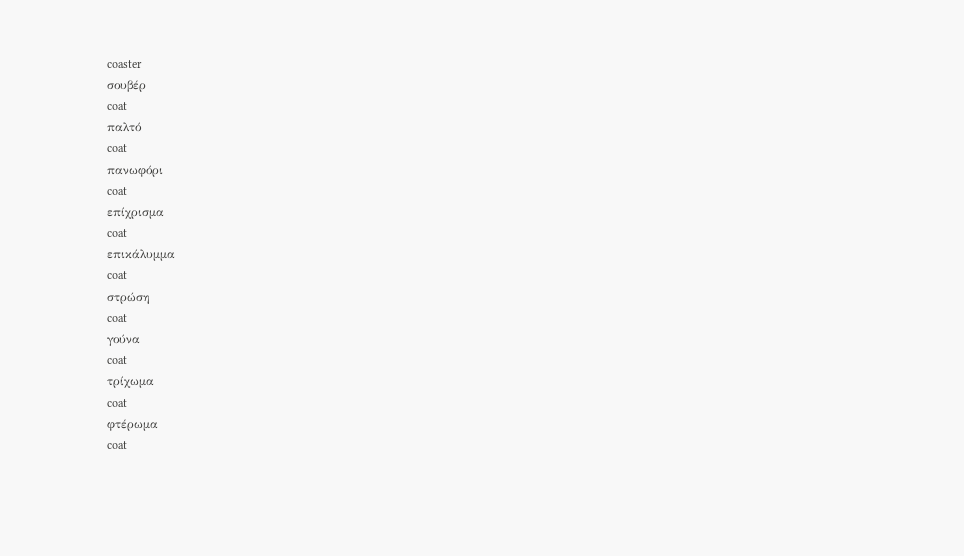coaster
σουβέρ
coat
παλτό
coat
πανωφόρι
coat
επίχρισμα
coat
επικάλυμμα
coat
στρώση
coat
γούνα
coat
τρίχωμα
coat
φτέρωμα
coat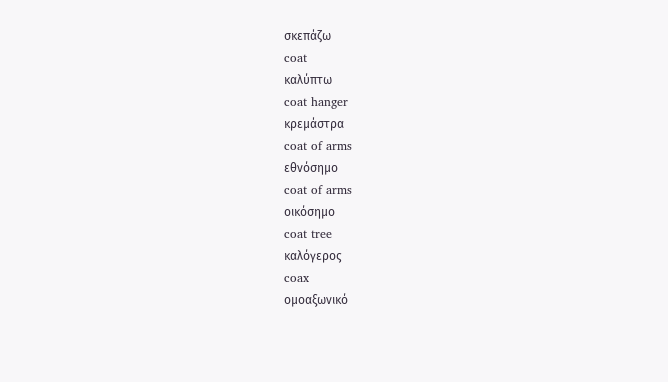σκεπάζω
coat
καλύπτω
coat hanger
κρεμάστρα
coat of arms
εθνόσημο
coat of arms
οικόσημο
coat tree
καλόγερος
coax
ομοαξωνικό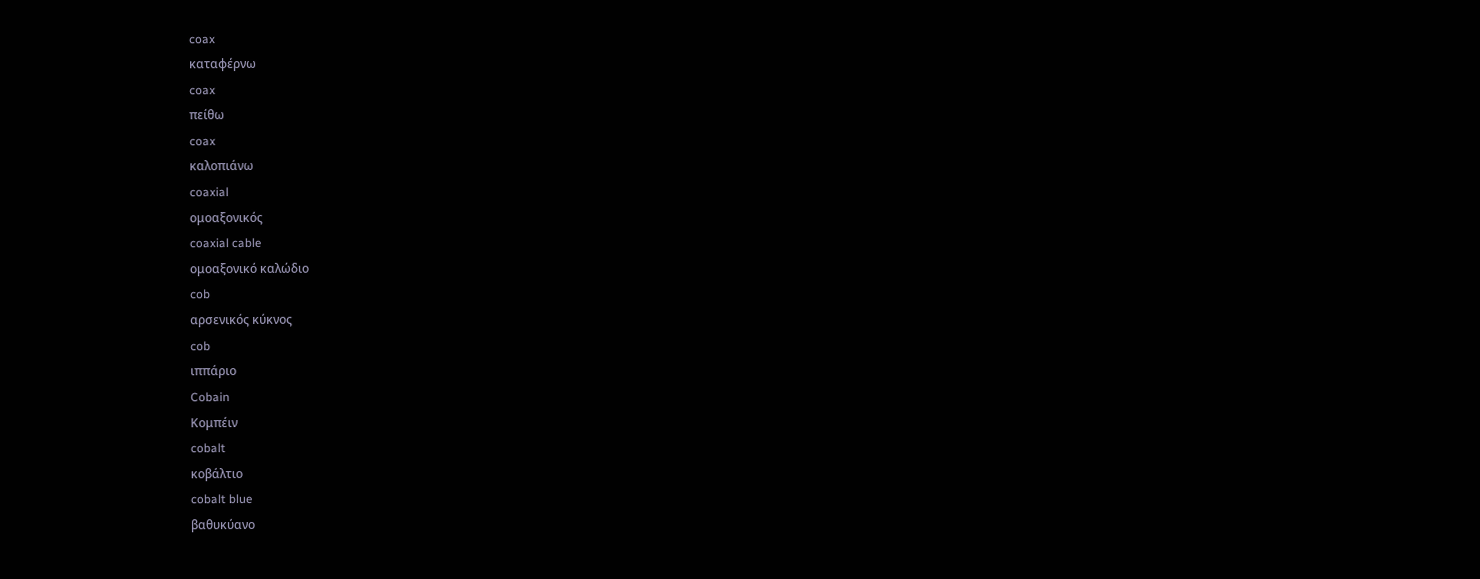coax
καταφέρνω
coax
πείθω
coax
καλοπιάνω
coaxial
ομοαξονικός
coaxial cable
ομοαξονικό καλώδιο
cob
αρσενικός κύκνος
cob
ιππάριο
Cobain
Κομπέιν
cobalt
κοβάλτιο
cobalt blue
βαθυκύανο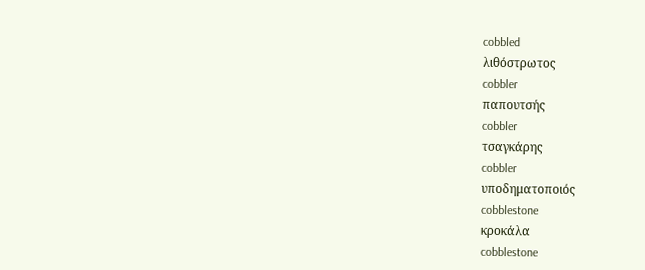cobbled
λιθόστρωτος
cobbler
παπουτσής
cobbler
τσαγκάρης
cobbler
υποδηματοποιός
cobblestone
κροκάλα
cobblestone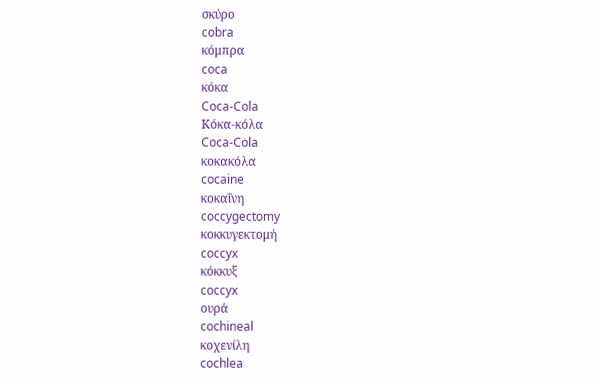σκύρο
cobra
κόμπρα
coca
κόκα
Coca-Cola
Κόκα-κόλα
Coca-Cola
κοκακόλα
cocaine
κοκαΐνη
coccygectomy
κοκκυγεκτομή
coccyx
κόκκυξ
coccyx
ουρά
cochineal
κοχενίλη
cochlea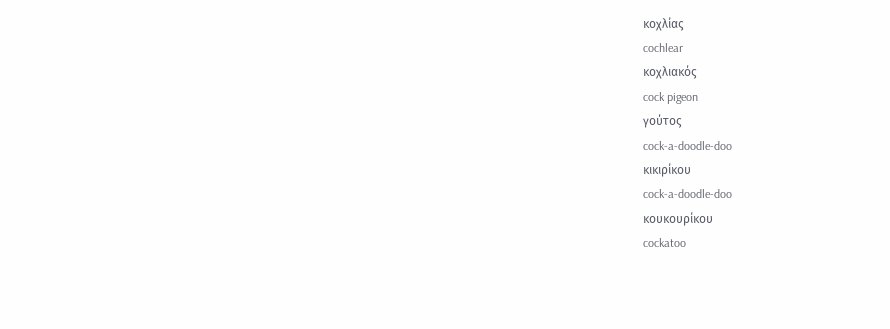κοχλίας
cochlear
κοχλιακός
cock pigeon
γούτος
cock-a-doodle-doo
κικιρίκου
cock-a-doodle-doo
κουκουρίκου
cockatoo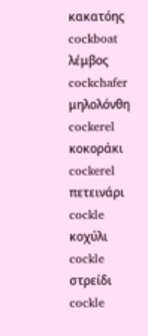κακατόης
cockboat
λέμβος
cockchafer
μηλολόνθη
cockerel
κοκοράκι
cockerel
πετεινάρι
cockle
κοχύλι
cockle
στρείδι
cockle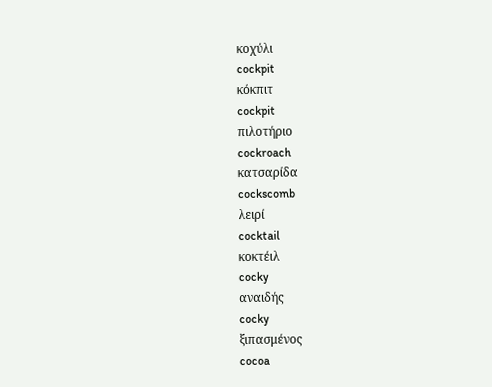κοχύλι
cockpit
κόκπιτ
cockpit
πιλοτήριο
cockroach
κατσαρίδα
cockscomb
λειρί
cocktail
κοκτέιλ
cocky
αναιδής
cocky
ξιπασμένος
cocoa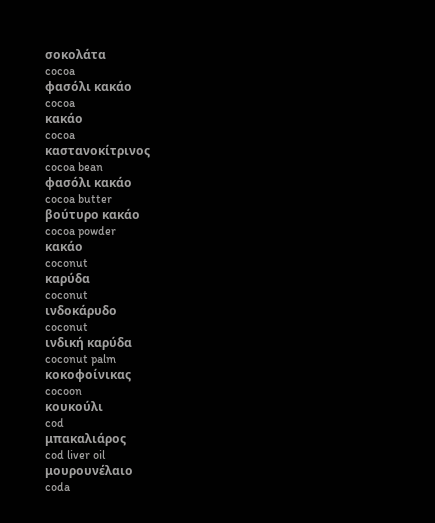σοκολάτα
cocoa
φασόλι κακάο
cocoa
κακάο
cocoa
καστανοκίτρινος
cocoa bean
φασόλι κακάο
cocoa butter
βούτυρο κακάο
cocoa powder
κακάο
coconut
καρύδα
coconut
ινδοκάρυδο
coconut
ινδική καρύδα
coconut palm
κοκοφοίνικας
cocoon
κουκούλι
cod
μπακαλιάρος
cod liver oil
μουρουνέλαιο
coda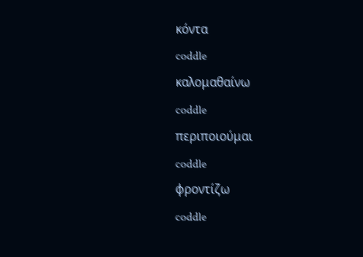κόντα
coddle
καλομαθαίνω
coddle
περιποιούμαι
coddle
φροντίζω
coddle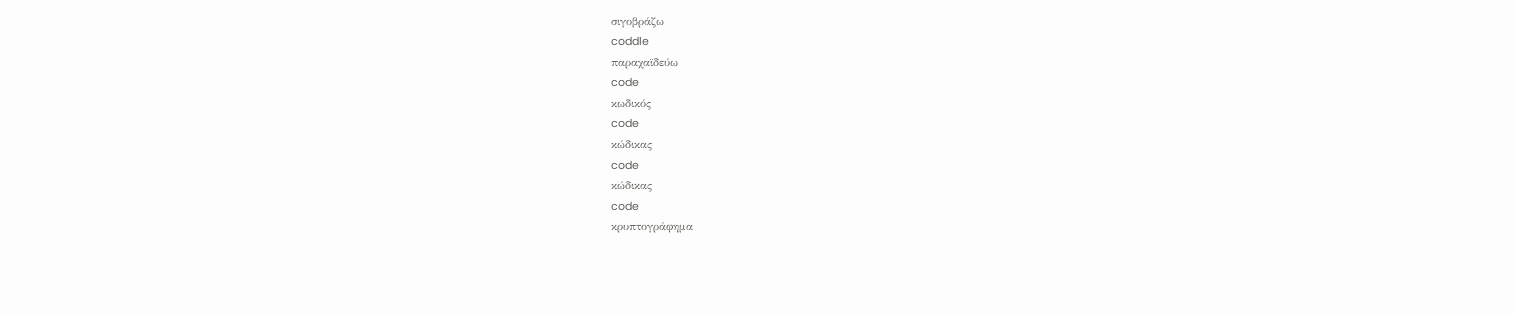σιγοβράζω
coddle
παραχαϊδεύω
code
κωδικός
code
κώδικας
code
κώδικας
code
κρυπτογράφημα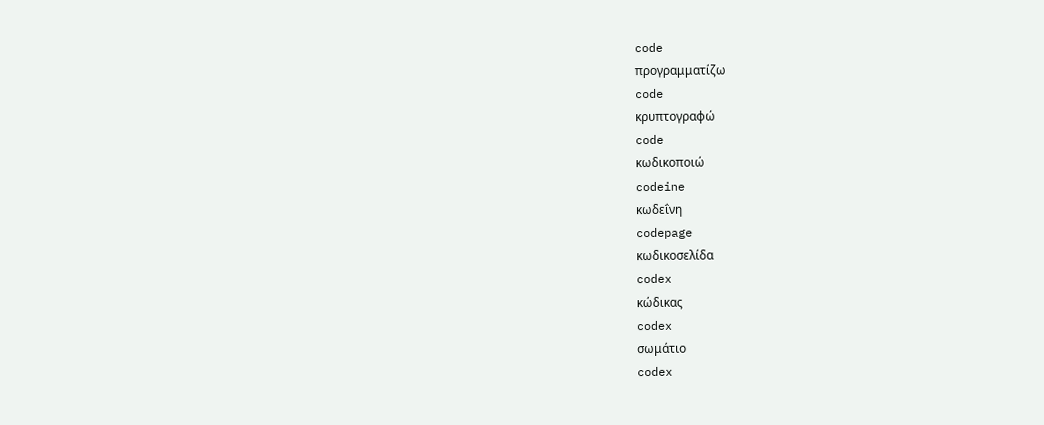code
προγραμματίζω
code
κρυπτογραφώ
code
κωδικοποιώ
codeine
κωδεΐνη
codepage
κωδικοσελίδα
codex
κώδικας
codex
σωμάτιο
codex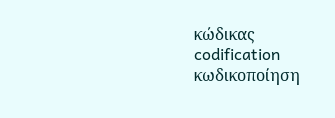κώδικας
codification
κωδικοποίηση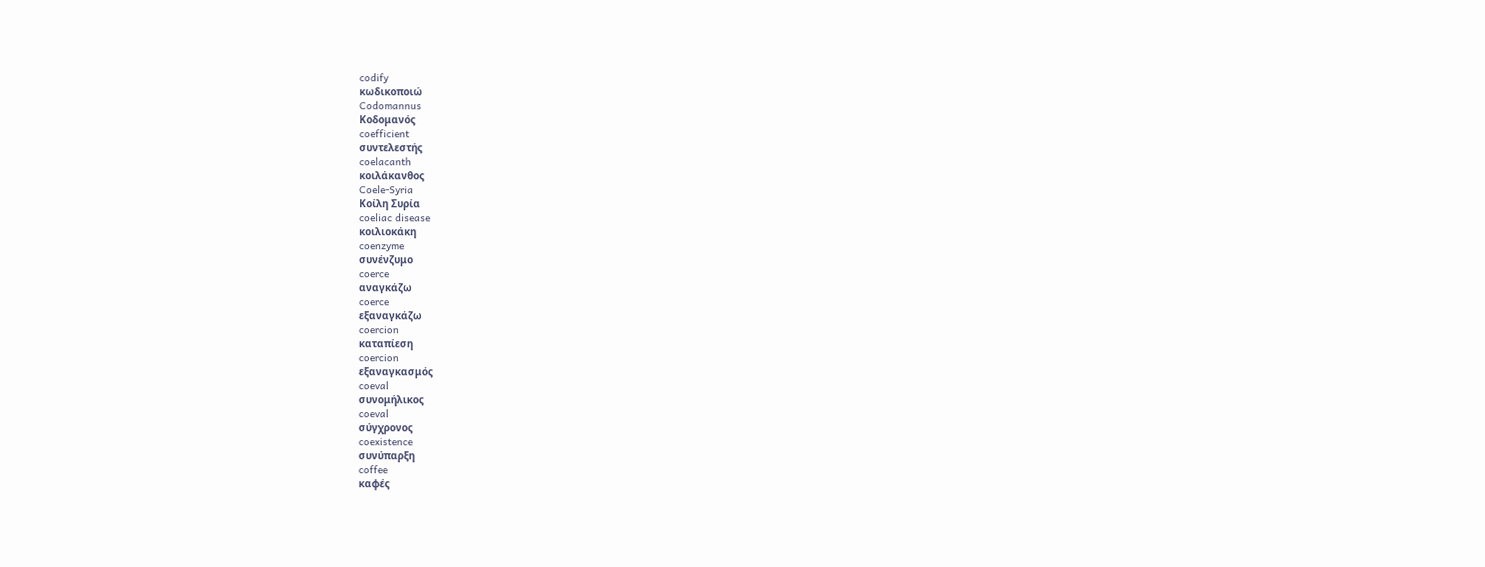codify
κωδικοποιώ
Codomannus
Κοδομανός
coefficient
συντελεστής
coelacanth
κοιλάκανθος
Coele-Syria
Κοίλη Συρία
coeliac disease
κοιλιοκάκη
coenzyme
συνένζυμο
coerce
αναγκάζω
coerce
εξαναγκάζω
coercion
καταπίεση
coercion
εξαναγκασμός
coeval
συνομήλικος
coeval
σύγχρονος
coexistence
συνύπαρξη
coffee
καφές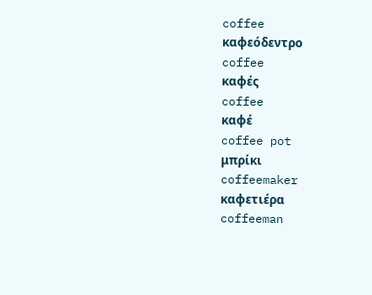coffee
καφεόδεντρο
coffee
καφές
coffee
καφέ
coffee pot
μπρίκι
coffeemaker
καφετιέρα
coffeeman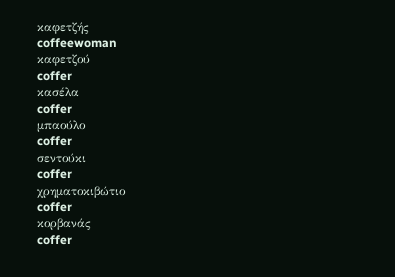καφετζής
coffeewoman
καφετζού
coffer
κασέλα
coffer
μπαούλο
coffer
σεντούκι
coffer
χρηματοκιβώτιο
coffer
κορβανάς
coffer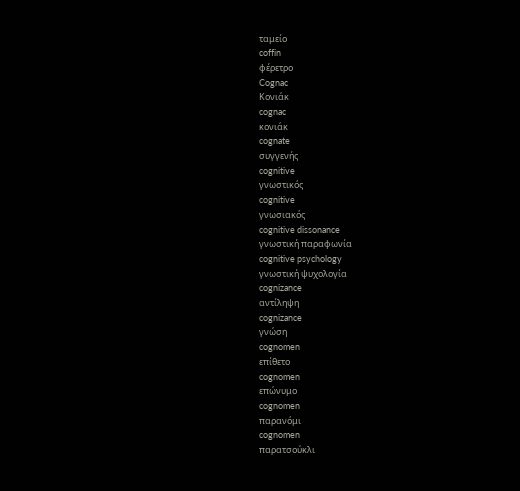ταμείο
coffin
φέρετρο
Cognac
Κονιάκ
cognac
κονιάκ
cognate
συγγενής
cognitive
γνωστικός
cognitive
γνωσιακός
cognitive dissonance
γνωστική παραφωνία
cognitive psychology
γνωστική ψυχολογία
cognizance
αντίληψη
cognizance
γνώση
cognomen
επίθετο
cognomen
επώνυμο
cognomen
παρανόμι
cognomen
παρατσούκλι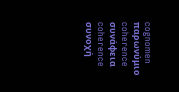cognomen
παρωνύμιο
coherence
συνάφεια
coherence
συνοχή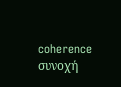coherence
συνοχή